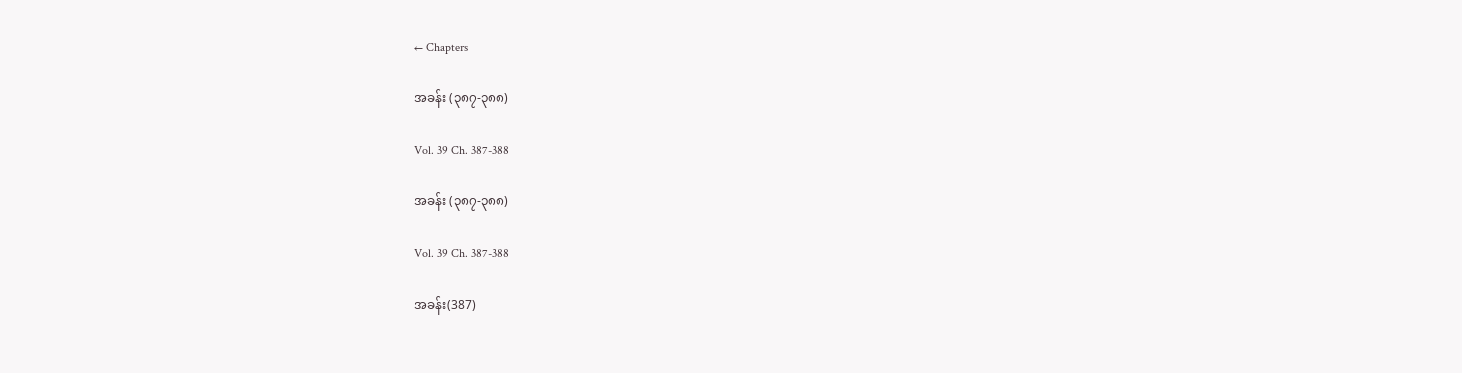← Chapters

အခန်း (၃၈၇-၃၈၈)

Vol. 39 Ch. 387-388

အခန်း (၃၈၇-၃၈၈)

Vol. 39 Ch. 387-388

အခန်း(387)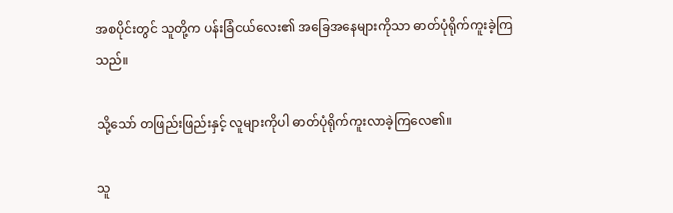အစပိုင်းတွင် သူတို့က ပန်းခြံငယ်လေး၏ အခြေအနေများကိုသာ ဓာတ်ပုံရိုက်ကူးခဲ့ကြသည်။

သို့သော် တဖြည်းဖြည်းနှင့် လူများကိုပါ ဓာတ်ပုံရိုက်ကူးလာခဲ့ကြလေ၏။

သူ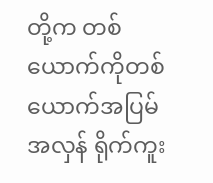တို့က တစ်ယောက်ကိုတစ်ယောက်အပြမ်အလှန် ရိုက်ကူး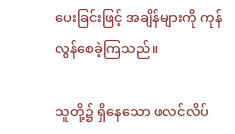ပေးခြင်းဖြင့် အချိန်များကို ကုန်လွန်စေခဲ့ကြသည်။

သူတို့၌ ရှိနေသော ဖလင်လိပ်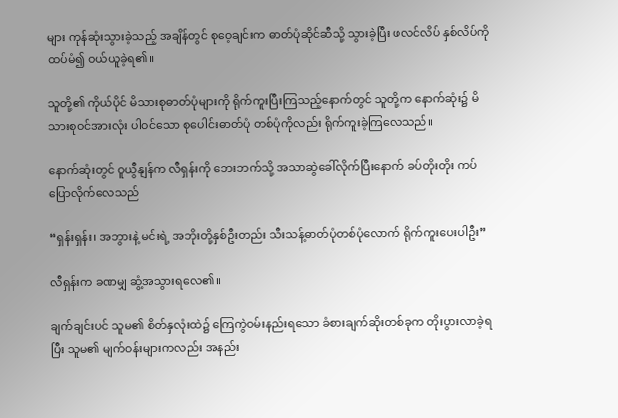များ ကုန်ဆုံးသွားခဲ့သည့် အချိန်တွင် စုဝေ့ချင်းက ဓာတ်ပုံဆိုင်ဆီသို့ သွားခဲ့ပြီး ဖလင်လိပ် နှစ်လိပ်ကို ထပ်မံ၍ ဝယ်ယူခဲ့ရ၏။

သူတို့၏ ကိုယ်ပိုင် မိသားစုဓာတ်ပုံများကို ရိုက်ကူးပြီးကြသည့်နောက်တွင် သူတို့က နောက်ဆုံး၌ မိသားစုဝင်အားလုံး ပါဝင်သော စုပေါင်းဓာတ်ပုံ တစ်ပုံကိုလည်း ရိုက်ကူးခဲ့ကြလေသည်။

နောက်ဆုံးတွင် ဝူယွီနျန်က လီရှန်းကို ဘေးဘက်သို့ အသာဆွဲခေါ်လိုက်ပြီးနောက် ခပ်တိုးတိုး ကပ်ပြောလိုက်လေသည်

“ရှန်းရှန်း၊ အဘွားနဲ့ မင်းရဲ့ အဘိုးတို့နှစ်ဦးတည်း သီးသန့်ဓာတ်ပုံတစ်ပုံလောက် ရိုက်ကူးပေးပါဦး”

လီရှန်းက ခဏမျှ ဆွံ့အသွားရလေ၏။

ချက်ချင်းပင် သူမ၏ စိတ်နှလုံးထဲ၌ ကြေကွဲဝမ်းနည်းရသော ခံစားချက်ဆိုးတစ်ခုက တိုးပွားလာခဲ့ရပြီး သူမ၏ မျက်ဝန်းများကလည်း အနည်း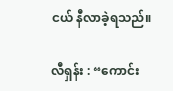ငယ် နီလာခဲ့ရသည်။

လီရှန်း : “ကောင်း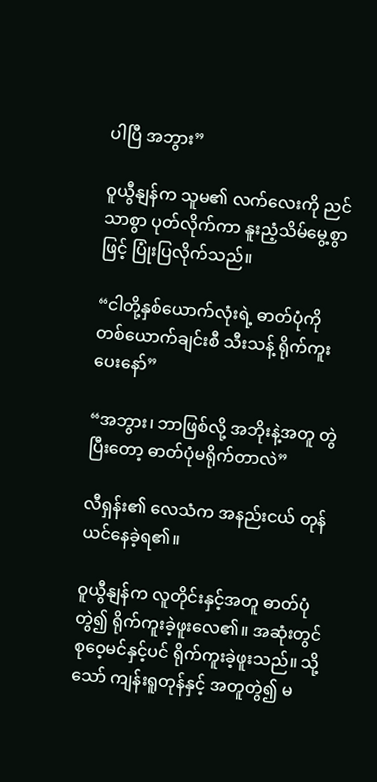ပါပြီ အဘွား”

ဝူယွီနျန်က သူမ၏ လက်လေးကို ညင်သာစွာ ပုတ်လိုက်ကာ နူးညံ့သိမ်မွေ့စွာဖြင့် ပြုံးပြလိုက်သည်။

“ငါတို့နှစ်ယောက်လုံးရဲ့ ဓာတ်ပုံကို တစ်ယောက်ချင်းစီ သီးသန့် ရိုက်ကူးပေးနော်”

“အဘွား၊ ဘာဖြစ်လို့ အဘိုးနဲ့အတူ တွဲပြီးတော့ ဓာတ်ပုံမရိုက်တာလဲ”

လီရှန်း၏ လေသံက အနည်းငယ် တုန်ယင်နေခဲ့ရ၏။

ဝူယွီနျန်က လူတိုင်းနှင့်အတူ ဓာတ်ပုံတွဲ၍ ရိုက်ကူးခဲ့ဖူးလေ၏။ အဆုံးတွင် စုဝေ့မင်နှင့်ပင် ရိုက်ကူးခဲ့ဖူးသည်။ သို့သော် ကျန်းရူတုန်နှင့် အတူတွဲ၍ မ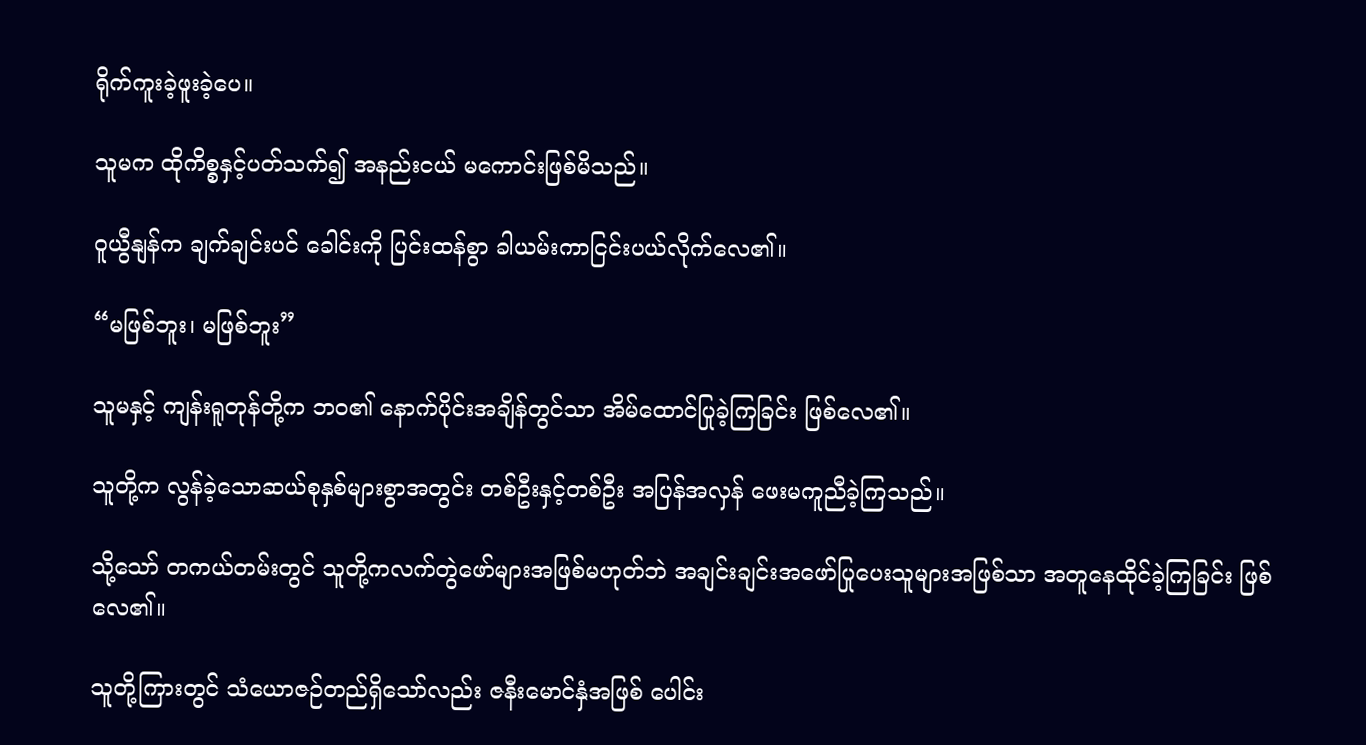ရိုက်ကူးခဲ့ဖူးခဲ့ပေ။

သူမက ထိုကိစ္စနှင့်ပတ်သက်၍ အနည်းငယ် မကောင်းဖြစ်မိသည်။

ဝူယွီနျန်က ချက်ချင်းပင် ခေါင်းကို ပြင်းထန်စွာ ခါယမ်းကာငြင်းပယ်လိုက်လေ၏။

“မဖြစ်ဘူး၊ မဖြစ်ဘူး”

သူမနှင့် ကျန်းရူတုန်တို့က ဘဝ၏ နောက်ပိုင်းအချိန်တွင်သာ အိမ်ထောင်ပြုခဲ့ကြခြင်း ဖြစ်လေ၏။

သူတို့က လွန်ခဲ့သောဆယ်စုနှစ်များစွာအတွင်း တစ်ဦးနှင့်တစ်ဦး အပြန်အလှန် ဖေးမကူညီခဲ့ကြသည်။

သို့သော် တကယ်တမ်းတွင် သူတို့ကလက်တွဲဖော်များအဖြစ်မဟုတ်ဘဲ အချင်းချင်းအဖော်ပြုပေးသူများအဖြစ်သာ အတူနေထိုင်ခဲ့ကြခြင်း ဖြစ်လေ၏။

သူတို့ကြားတွင် သံယောဇဉ်တည်ရှိသော်လည်း ဇနီးမောင်နှံအဖြစ် ပေါင်း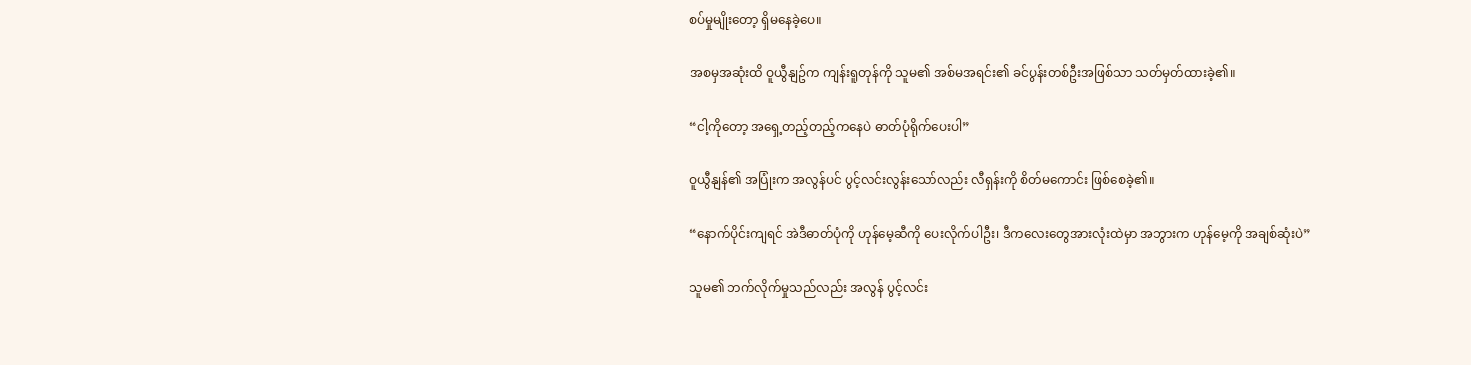စပ်မှုမျိုးတော့ ရှိမနေခဲ့ပေ။

အစမှအဆုံးထိ ဝူယွီနျဥ်က ကျန်းရူတုန်ကို သူမ၏ အစ်မအရင်း၏ ခင်ပွန်းတစ်ဦးအဖြစ်သာ သတ်မှတ်ထားခဲ့၏။

“ငါ့ကိုတော့ အရှေ့တည့်တည့်ကနေပဲ ဓာတ်ပုံရိုက်ပေးပါ”

ဝူယွီနျန်၏ အပြုံးက အလွန်ပင် ပွင့်လင်းလွန်းသော်လည်း လီရှန်းကို စိတ်မကောင်း ဖြစ်စေခဲ့၏။

“နောက်ပိုင်းကျရင် အဲဒီဓာတ်ပုံကို ဟုန်မေ့ဆီကို ပေးလိုက်ပါဦး၊ ဒီကလေးတွေအားလုံးထဲမှာ အဘွားက ဟုန်မေ့ကို အချစ်ဆုံးပဲ”

သူမ၏ ဘက်လိုက်မှုသည်လည်း အလွန် ပွင့်လင်း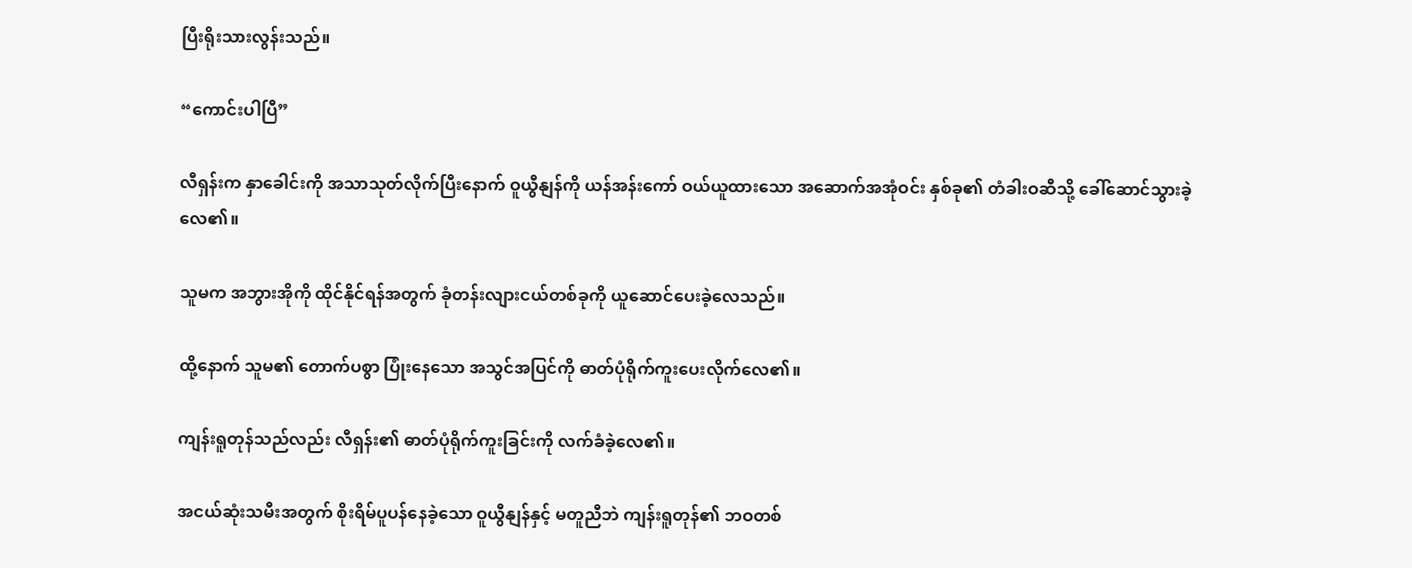ပြီးရိုးသားလွန်းသည်။

“ကောင်းပါပြီ”

လီရှန်းက နှာခေါင်းကို အသာသုတ်လိုက်ပြီးနောက် ဝူယွီနျန်ကို ယန်အန်းကော် ဝယ်ယူထားသော အဆောက်အအုံဝင်း နှစ်ခု၏ တံခါးဝဆီသို့ ခေါ်ဆောင်သွားခဲ့လေ၏။

သူမက အဘွားအိုကို ထိုင်နိုင်ရန်အတွက် ခုံတန်းလျားငယ်တစ်ခုကို ယူဆောင်ပေးခဲ့လေသည်။

ထို့နောက် သူမ၏ တောက်ပစွာ ပြုံးနေသော အသွင်အပြင်ကို ဓာတ်ပုံရိုက်ကူးပေးလိုက်လေ၏။

ကျန်းရူတုန်သည်လည်း လီရှန်း၏ ဓာတ်ပုံရိုက်ကူးခြင်းကို လက်ခံခဲ့လေ၏။

အငယ်ဆုံးသမီးအတွက် စိုးရိမ်ပူပန်နေခဲ့သော ဝူယွီနျန်နှင့် မတူညီဘဲ ကျန်းရူတုန်၏ ဘဝတစ်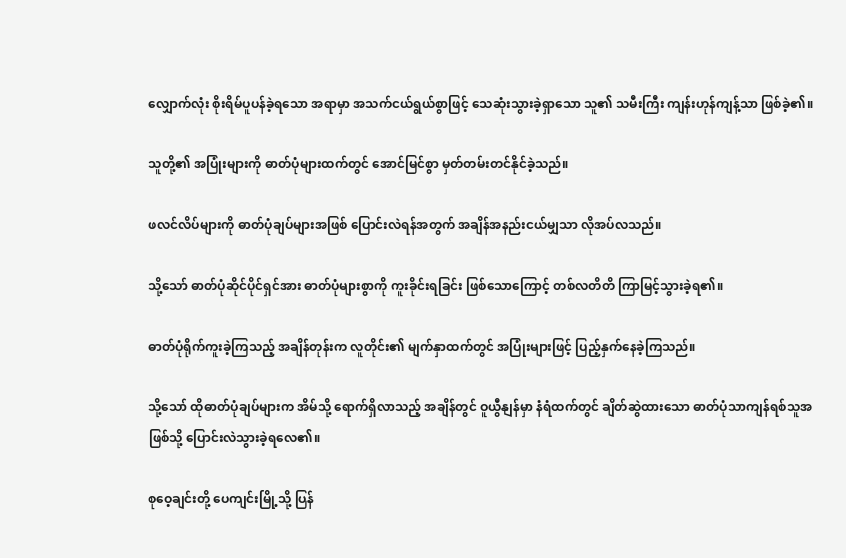လျှောက်လုံး စိုးရိမ်ပူပန်ခဲ့ရသော အရာမှာ အသက်ငယ်ရွယ်စွာဖြင့် သေဆုံးသွားခဲ့ရှာသော သူ၏ သမီးကြီး ကျန်းဟုန်ကျန့်သာ ဖြစ်ခဲ့၏။

သူတို့၏ အပြုံးများကို ဓာတ်ပုံများထက်တွင် အောင်မြင်စွာ မှတ်တမ်းတင်နိုင်ခဲ့သည်။

ဖလင်လိပ်များကို ဓာတ်ပုံချပ်များအဖြစ် ပြောင်းလဲရန်အတွက် အချိန်အနည်းငယ်မျှသာ လိုအပ်လသည်။

သို့သော် ဓာတ်ပုံဆိုင်ပိုင်ရှင်အား ဓာတ်ပုံများစွာကို ကူးခိုင်းရခြင်း ဖြစ်သောကြောင့် တစ်လတိတိ ကြာမြင့်သွားခဲ့ရ၏။

ဓာတ်ပုံရိုက်ကူးခဲ့ကြသည့် အချိန်တုန်းက လူတိုင်း၏ မျက်နှာထက်တွင် အပြုံးများဖြင့် ပြည့်နှက်နေခဲ့ကြသည်။

သို့သော် ထိုဓာတ်ပုံချပ်များက အိမ်သို့ ရောက်ရှိလာသည့် အချိန်တွင် ဝူယွီနျန်မှာ နံရံထက်တွင် ချိတ်ဆွဲထားသော ဓာတ်ပုံသာကျန်ရစ်သူအဖြစ်သို့ ပြောင်းလဲသွားခဲ့ရလေ၏။

စုဝေ့ချင်းတို့ ပေကျင်းမြို့သို့ ပြန်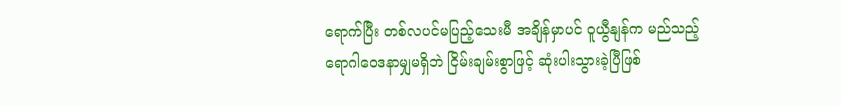ရောက်ပြီး တစ်လပင်မပြည့်သေးမီ အချိန်မှာပင် ဝူယွီနျန်က မည်သည့်ရောဂါဝေဒနာမျှမရှိဘဲ ငြိမ်းချမ်းစွာဖြင့် ဆုံးပါးသွားခဲ့ပြီဖြစ်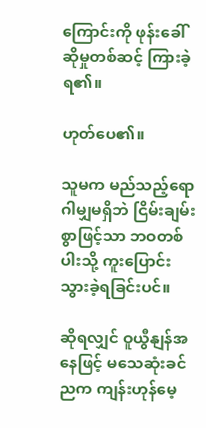ကြောင်းကို ဖုန်းခေါ်ဆိုမှုတစ်ဆင့် ကြားခဲ့ရ၏။

ဟုတ်ပေ၏။

သူမက မည်သည့်ရောဂါမျှမရှိဘဲ ငြိမ်းချမ်းစွာဖြင့်သာ ဘဝတစ်ပါးသို့ ကူးပြောင်းသွားခဲ့ရခြင်းပင်။

ဆိုရလျှင် ဝူယွီနျန်အနေဖြင့် မသေဆုံးခင်ညက ကျန်းဟုန်မေ့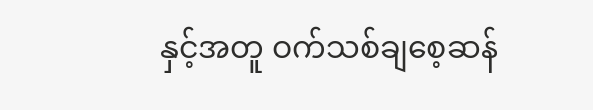နှင့်အတူ ဝက်သစ်ချစေ့ဆန်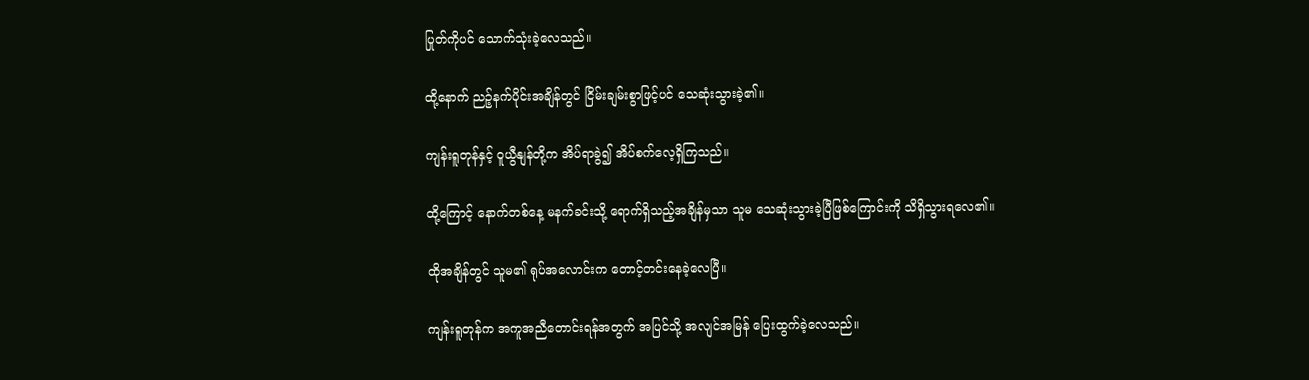ပြုတ်ကိုပင် သောက်သုံးခဲ့လေသည်။

ထို့နောက် ညဉ့်နက်ပိုင်းအချိန်တွင် ငြိမ်းချမ်းစွာဖြင့်ပင် သေဆုံးသွားခဲ့၏။

ကျန်းရူတုန်နှင့် ဝူယွီနျန်တို့က အိပ်ရာခွဲ၍ အိပ်စက်လေ့ရှိကြသည်။

ထို့ကြောင့် နောက်တစ်နေ့ မနက်ခင်းသို့ ရောက်ရှိသည့်အချိန်မှသာ သူမ သေဆုံးသွားခဲ့ပြီဖြစ်ကြောင်းကို သိရှိသွားရလေ၏။

ထိုအချိန်တွင် သူမ၏ ရုပ်အလောင်းက တောင့်တင်းနေခဲ့လေပြီ။

ကျန်းရူတုန်က အကူအညီတောင်းရန်အတွက် အပြင်သို့ အလျင်အမြန် ပြေးထွက်ခဲ့လေသည်။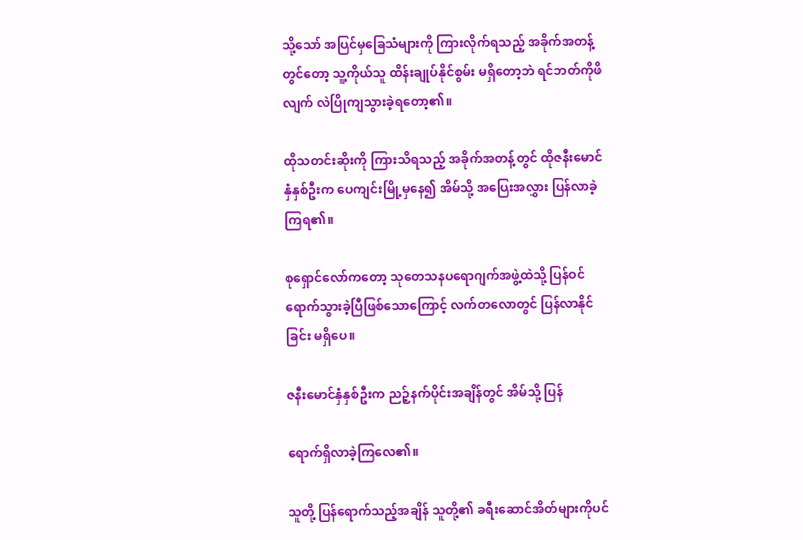သို့သော် အပြင်မှခြေသံများကို ကြားလိုက်ရသည့် အခိုက်အတန့်တွင်တော့ သူ့ကိုယ်သူ ထိန်းချုပ်နိုင်စွမ်း မရှိတော့ဘဲ ရင်ဘတ်ကိုဖိလျက် လဲပြိုကျသွားခဲ့ရတော့၏။

ထိုသတင်းဆိုးကို ကြားသိရသည့် အခိုက်အတန့်တွင် ထိုဇနီးမောင်နှံနှစ်ဦးက ပေကျင်းမြို့မှနေ၍ အိမ်သို့ အပြေးအလွှား ပြန်လာခဲ့ကြရ၏။

စုရှောင်လော်ကတော့ သုတေသနပရောဂျက်အဖွဲ့ထဲသို့ ပြန်ဝင်ရောက်သွားခဲ့ပြီဖြစ်သောကြောင့် လက်တလောတွင် ပြန်လာနိုင်ခြင်း မရှိပေ။

ဇနီးမောင်နှံနှစ်ဦးက ညဉ့်နက်ပိုင်းအချိန်တွင် အိမ်သို့ ပြန်

ရောက်ရှိလာခဲ့ကြလေ၏။

သူတို့ ပြန်ရောက်သည့်အချိန် သူတို့၏ ခရီးဆောင်အိတ်များကိုပင်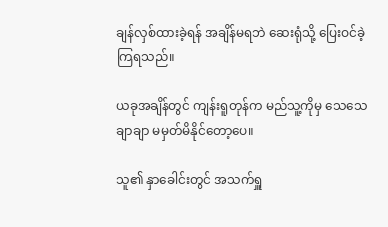ချန်လှစ်ထားခဲ့ရန် အချိန်မရဘဲ ဆေးရုံသို့ ပြေးဝင်ခဲ့ကြရသည်။

ယခုအချိန်တွင် ကျန်းရူတုန်က မည်သူ့ကိုမှ သေသေချာချာ မမှတ်မိနိုင်တော့ပေ။

သူ၏ နှာခေါင်းတွင် အသက်ရှူ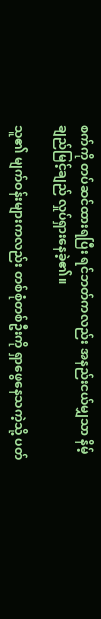စက်ကို တပ်ဆင်ထားရပြီး ရင်ဘတ်ကလည်း အနည်းငယ်မျှသာ နိမ့်ချည်မြင့်ချည် လှုပ်ရှားနေခဲ့၏။

သူ၏ မျက်ဝန်းများကလည်း တစ်စုံတစ်ဦးကို ရှာဖွေနေသကဲ့သို့ ပတ်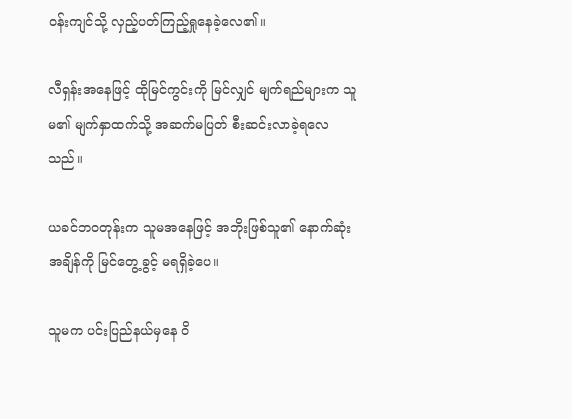ဝန်းကျင်သို့ လှည့်ပတ်ကြည့်ရှုနေခဲ့လေ၏။

လီရှန်းအနေဖြင့် ထိုမြင်ကွင်းကို မြင်လျှင် မျက်ရည်များက သူမ၏ မျက်နှာထက်သို့ အဆက်မပြတ် စီးဆင်းလာခဲ့ရလေသည်။

ယခင်ဘဝတုန်းက သူမအနေဖြင့် အဘိုးဖြစ်သူ၏ နောက်ဆုံးအချိန်ကို မြင်တွေ့ခွင့် မရရှိခဲ့ပေ။

သူမက ပင်းပြည်နယ်မှနေ ဝိ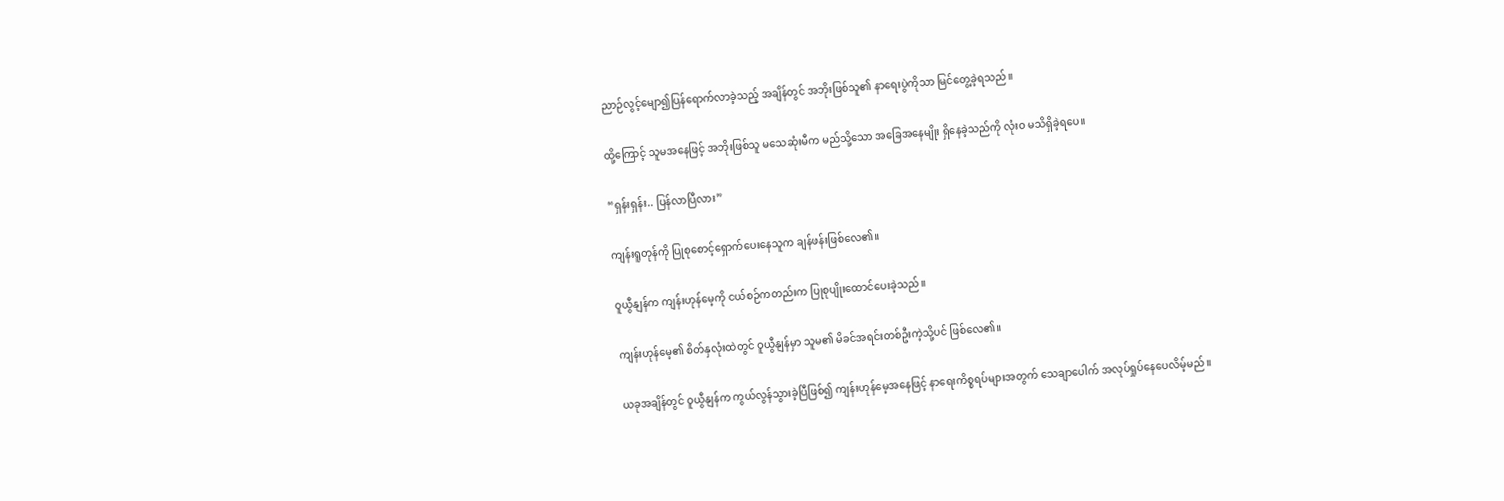ညာဉ်လွင့်မျော၍ပြန်ရောက်လာခဲ့သည့် အချိန်တွင် အဘိုးဖြစ်သူ၏ နာရေးပွဲကိုသာ မြင်တွေ့ခဲ့ရသည်။

ထို့ကြောင့် သူမအနေဖြင့် အဘိုးဖြစ်သူ မသေဆုံးမီက မည်သို့သော အခြေအနေမျိုး ရှိနေခဲ့သည်ကို လုံးဝ မသိရှိခဲ့ရပေ။

“ရှန်းရှန်း.. ပြန်လာပြီလား”

ကျန်းရူတုန်ကို ပြုစုစောင့်ရှောက်ပေးနေသူက ချန်ဖန်းဖြစ်လေ၏။

ဝူယွီနျန်က ကျန်းဟုန်မေ့ကို ငယ်စဉ်ကတည်းက ပြုစုပျိုးထောင်ပေးခဲ့သည်။

ကျန်းဟုန်မေ့၏ စိတ်နှလုံးထဲတွင် ဝူယွီနျန်မှာ သူမ၏ မိခင်အရင်းတစ်ဦးကဲ့သို့ပင် ဖြစ်လေ၏။

ယခုအချိန်တွင် ဝူယွီနျန်က ကွယ်လွန်သွားခဲ့ပြီဖြစ်၍ ကျန်းဟုန်မေ့အနေဖြင့် နာရေးကိစ္စရပ်များအတွက် သေချာပေါက် အလုပ်ရှုပ်နေပေလိမ့်မည်။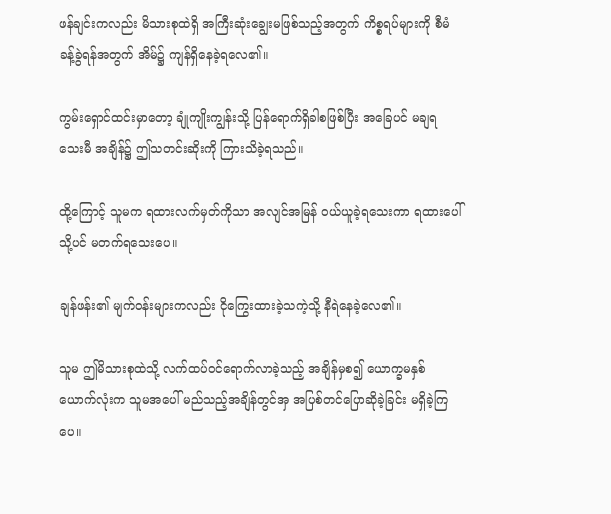ဖန်ချင်းကလည်း မိသားစုထဲရှိ အကြီးဆုံးချွေးမဖြစ်သည့်အတွက် ကိစ္စရပ်များကို စီမံခန့်ခွဲရန်အတွက် အိမ်၌ ကျန်ရှိနေခဲ့ရလေ၏။

ကွမ်းရှောင်ထင်းမှာတော့ ချုံကျိုးကျွန်းသို့ ပြန်ရောက်ရှိခါစဖြစ်ပြီး အခြေပင် မချရသေးမီ အချိန်၌ ဤသတင်းဆိုးကို ကြားသိခဲ့ရသည်။

ထို့ကြောင့် သူမက ရထားလက်မှတ်ကိုသာ အလျင်အမြန် ဝယ်ယူခဲ့ရသေးကာ ရထားပေါ်သို့ပင် မတက်ရသေးပေ။

ချန်ဖန်း၏ မျက်ဝန်းများကလည်း ငိုကြွေးထားခဲ့သကဲ့သို့ နီရဲနေခဲ့လေ၏။

သူမ ဤမိသားစုထဲသို့ လက်ထပ်ဝင်ရောက်လာခဲ့သည့် အချိန်မှစ၍ ယောက္ခမနှစ်ယောက်လုံးက သူမအပေါ် မည်သည့်အချိန်တွင်အှ အပြစ်တင်ပြောဆိုခဲ့ခြင်း မရှိခဲ့ကြပေ။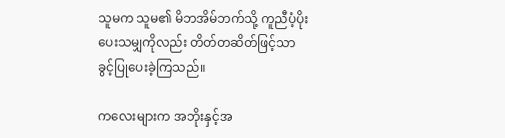သူမက သူမ၏ မိဘအိမ်ဘက်သို့ ကူညီပံ့ပိုးပေးသမျှကိုလည်း တိတ်တဆိတ်ဖြင့်သာ ခွင့်ပြုပေးခဲ့ကြသည်။

ကလေးများက အဘိုးနှင့်အ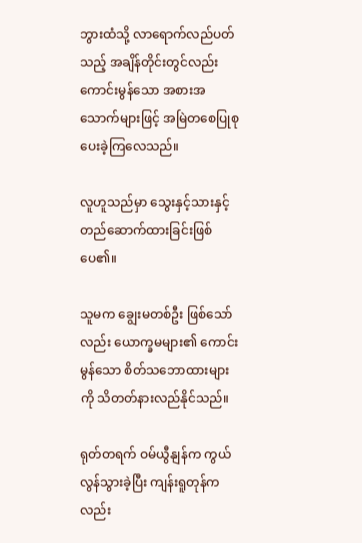ဘွားထံသို့ လာရောက်လည်ပတ်သည့် အချိန်တိုင်းတွင်လည်း ကောင်းမွန်သော အစားအသောက်များဖြင့် အမြဲတစေပြုစုပေးခဲ့ကြလေသည်။

လူဟူသည်မှာ သွေးနှင့်သားနှင့် တည်ဆောက်ထားခြင်းဖြစ်ပေ၏။

သူမက ချွေးမတစ်ဦး ဖြစ်သော်လည်း ယောက္ခမများ၏ ကောင်းမွန်သော စိတ်သဘောထားများကို သိတတ်နားလည်နိုင်သည်။

ရုတ်တရက် ဝမ်ယွီနျန်က ကွယ်လွန်သွားခဲ့ပြီး ကျန်းရူတုန်ကလည်း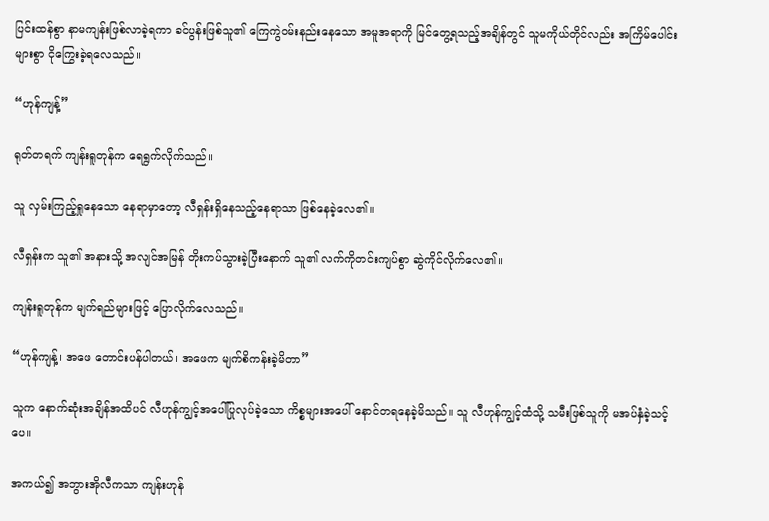ပြင်းထန်စွာ နာမကျန်းဖြစ်လာခဲ့ရကာ ခင်ပွန်းဖြစ်သူ၏ ကြေကွဲဝမ်းနည်းနေသော အမူအရာကို မြင်တွေ့ရသည့်အချိန်တွင် သူမကိုယ်တိုင်လည်း အကြိမ်ပေါင်းများစွာ ငိုကြွေးခဲ့ရလေသည်။

“ဟုန်ကျန့်”

ရုတ်တရက် ကျန်းရူတုန်က ရေရွက်လိုက်သည်။

သူ လှမ်းကြည့်ရှုနေသော နေရာမှာတော့ လီရှန်းရှိနေသည့်နေရာသာ ဖြစ်နေခဲ့လေ၏။

လီရှန်းက သူ၏ အနားသို့ အလျင်အမြန် တိုးကပ်သွားခဲ့ပြီးနောက် သူ၏ လက်ကိုတင်းကျပ်စွာ ဆွဲကိုင်လိုက်လေ၏။

ကျန်းရူတုန်က မျက်ရည်များဖြင့် ပြောလိုက်လေသည်။

“ဟုန်ကျန့်၊ အဖေ တောင်းပန်ပါတယ်၊ အဖေက မျက်စိကန်းခဲ့မိတာ”

သူက နောက်ဆုံးအချိန်အထိပင် လီဟုန်ကျွင့်အပေါ်ပြုလုပ်ခဲ့သော ကိစ္စများအပေါ် နောင်တရနေခဲ့မိသည်။ သူ လီဟုန်ကျွင့်ထံသို့ သမီးဖြစ်သူကို မအပ်နှံခဲ့သင့်ပေ။

အကယ်၍ အဘွားအိုလီကသာ ကျန်းဟုန်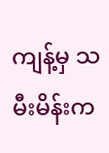ကျန့်မှ သမီးမိန်းက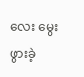လေး မွေးဖွားခဲ့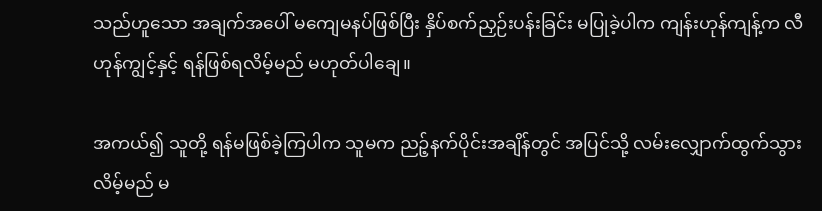သည်ဟူသော အချက်အပေါ် မကျေမနပ်ဖြစ်ပြီး နှိပ်စက်ညှဉ်းပန်းခြင်း မပြုခဲ့ပါက ကျန်းဟုန်ကျန့်က လီဟုန်ကျွင့်နှင့် ရန်ဖြစ်ရလိမ့်မည် မဟုတ်ပါချေ။

အကယ်၍ သူတို့ ရန်မဖြစ်ခဲ့ကြပါက သူမက ညဉ့်နက်ပိုင်းအချိန်တွင် အပြင်သို့ လမ်းလျှောက်ထွက်သွားလိမ့်မည် မ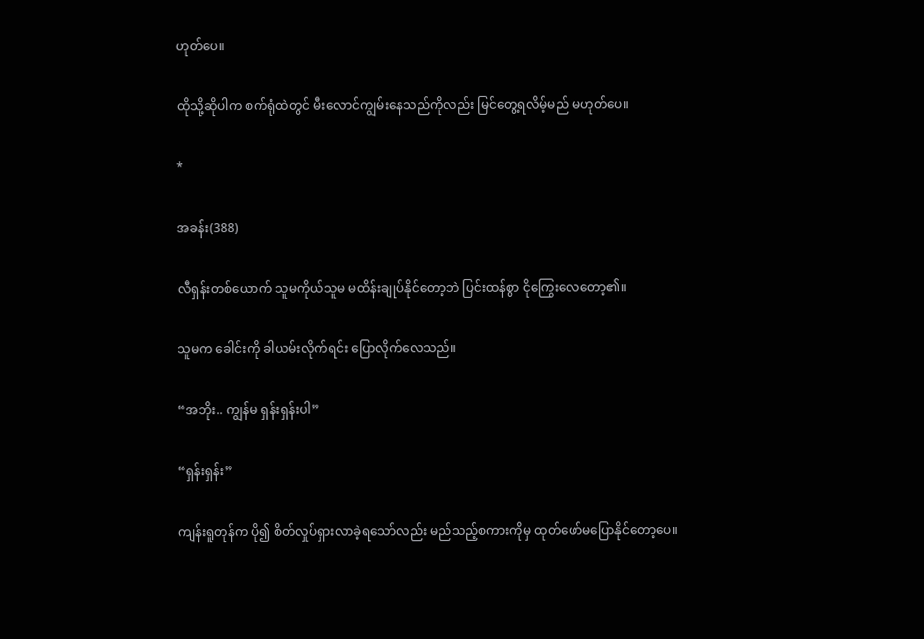ဟုတ်ပေ။

ထိုသို့ဆိုပါက စက်ရုံထဲတွင် မီးလောင်ကျွမ်းနေသည်ကိုလည်း မြင်တွေ့ရလိမ့်မည် မဟုတ်ပေ။

*

အခန်း(388)

လီရှန်းတစ်ယောက် သူမကိုယ်သူမ မထိန်းချုပ်နိုင်တော့ဘဲ ပြင်းထန်စွာ ငိုကြွေးလေတော့၏။

သူမက ခေါင်းကို ခါယမ်းလိုက်ရင်း ပြောလိုက်လေသည်။

“အဘိုး.. ကျွန်မ ရှန်းရှန်းပါ”

“ရှန်းရှန်း”

ကျန်းရူတုန်က ပို၍ စိတ်လှုပ်ရှားလာခဲ့ရသော်လည်း မည်သည့်စကားကိုမှ ထုတ်ဖော်မပြောနိုင်တော့ပေ။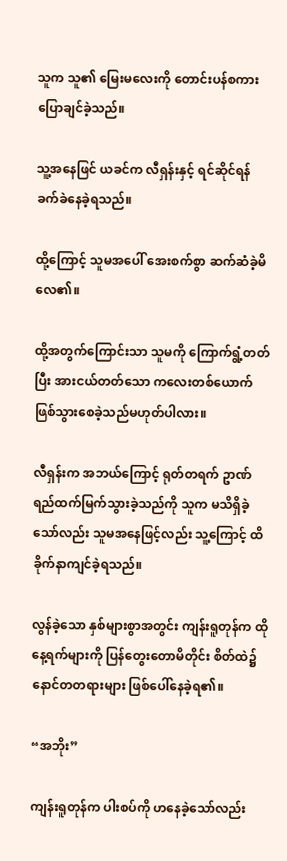သူက သူ၏ မြေးမလေးကို တောင်းပန်စကားပြောချင်ခဲ့သည်။

သူ့အနေဖြင် ယခင်က လီရှန်းနှင့် ရင်ဆိုင်ရန် ခက်ခဲနေခဲ့ရသည်။

ထို့ကြောင့် သူမအပေါ် အေးစက်စွာ ဆက်ဆံခဲ့မိလေ၏။

ထို့အတွက်ကြောင်းသာ သူမကို ကြောက်ရွံ့တတ်ပြီး အားငယ်တတ်သော ကလေးတစ်ယောက် ဖြစ်သွားစေခဲ့သည်မဟုတ်ပါလား။

လီရှန်းက အဘယ်ကြောင့် ရုတ်တရက် ဥာဏ်ရည်ထက်မြက်သွားခဲ့သည်ကို သူက မသိရှိခဲ့သော်လည်း သူမအနေဖြင့်လည်း သူ့ကြောင့် ထိခိုက်နာကျင်ခဲ့ရသည်။

လွန်ခဲ့သော နှစ်များစွာအတွင်း ကျန်းရူတုန်က ထိုနေ့ရက်များကို ပြန်တွေးတောမိတိုင်း စိတ်ထဲ၌ နောင်တတရားများ ဖြစ်ပေါ်နေခဲ့ရ၏။

“အဘိုး”

ကျန်းရူတုန်က ပါးစပ်ကို ဟနေခဲ့သော်လည်း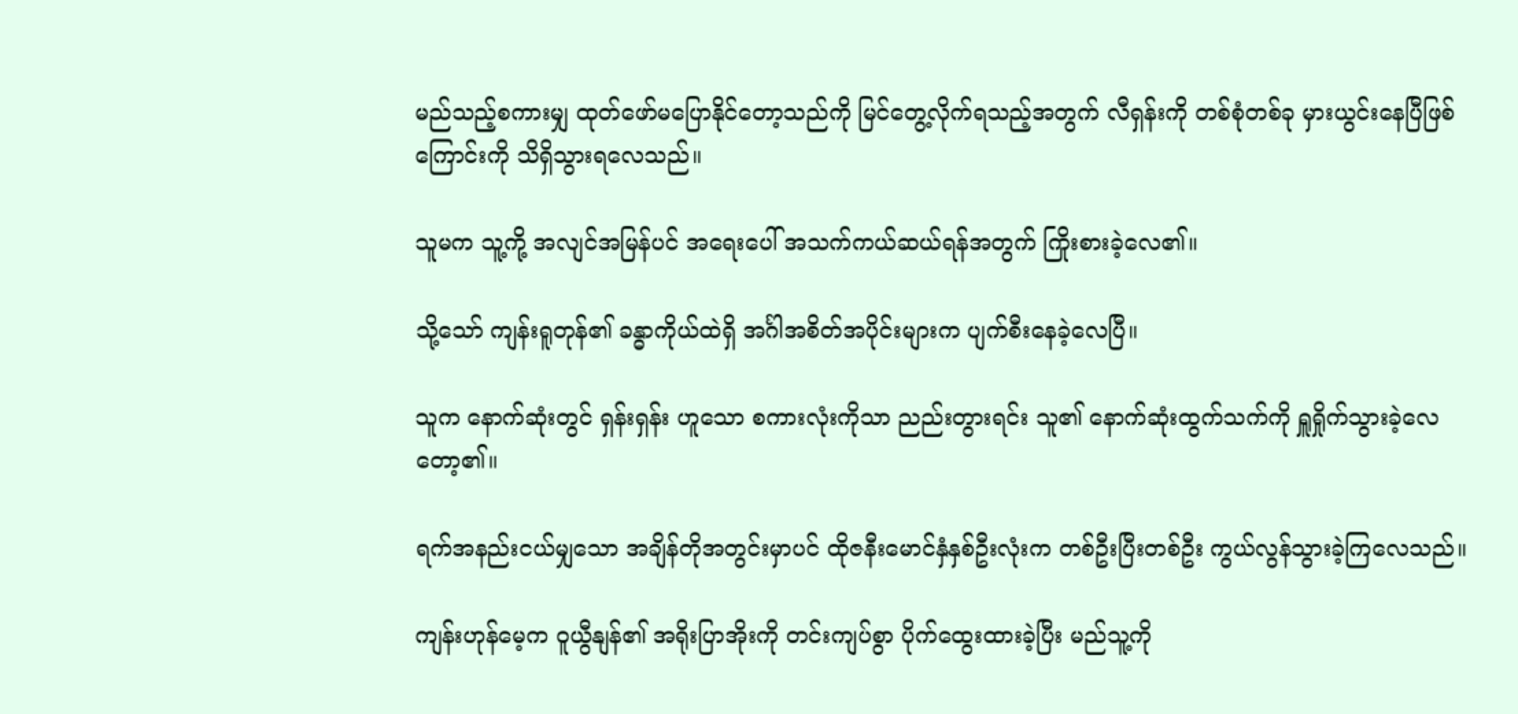မည်သည့်စကားမျှ ထုတ်ဖော်မပြောနိုင်တော့သည်ကို မြင်တွေ့လိုက်ရသည့်အတွက် လီရှန်းကို တစ်စုံတစ်ခု မှားယွင်းနေပြီဖြစ်ကြောင်းကို သိရှိသွားရလေသည်။

သူမက သူ့ကို့ အလျင်အမြန်ပင် အရေးပေါ် အသက်ကယ်ဆယ်ရန်အတွက် ကြိုးစားခဲ့လေ၏။

သို့သော် ကျန်းရူတုန်၏ ခန္ဓာကိုယ်ထဲရှိ အင်္ဂါအစိတ်အပိုင်းများက ပျက်စီးနေခဲ့လေပြီ။

သူက နောက်ဆုံးတွင် ရှန်းရှန်း ဟူသော စကားလုံးကိုသာ ညည်းတွားရင်း သူ၏ နောက်ဆုံးထွက်သက်ကို ရှူရှိုက်သွားခဲ့လေတော့၏။

ရက်အနည်းငယ်မျှသော အချိန်တိုအတွင်းမှာပင် ထိုဇနီးမောင်နှံနှစ်ဦးလုံးက တစ်ဦးပြီးတစ်ဦး ကွယ်လွန်သွားခဲ့ကြလေသည်။

ကျန်းဟုန်မေ့က ဝူယွီနျန်၏ အရိုးပြာအိုးကို တင်းကျပ်စွာ ပိုက်ထွေးထားခဲ့ပြီး မည်သူ့ကို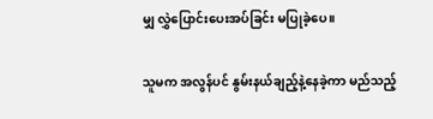မျှ လွှဲပြောင်းပေးအပ်ခြင်း မပြုခဲ့ပေ။

သူမက အလွန်ပင် နွမ်းနယ်ချည့်နဲ့နေခဲ့ကာ မည်သည့်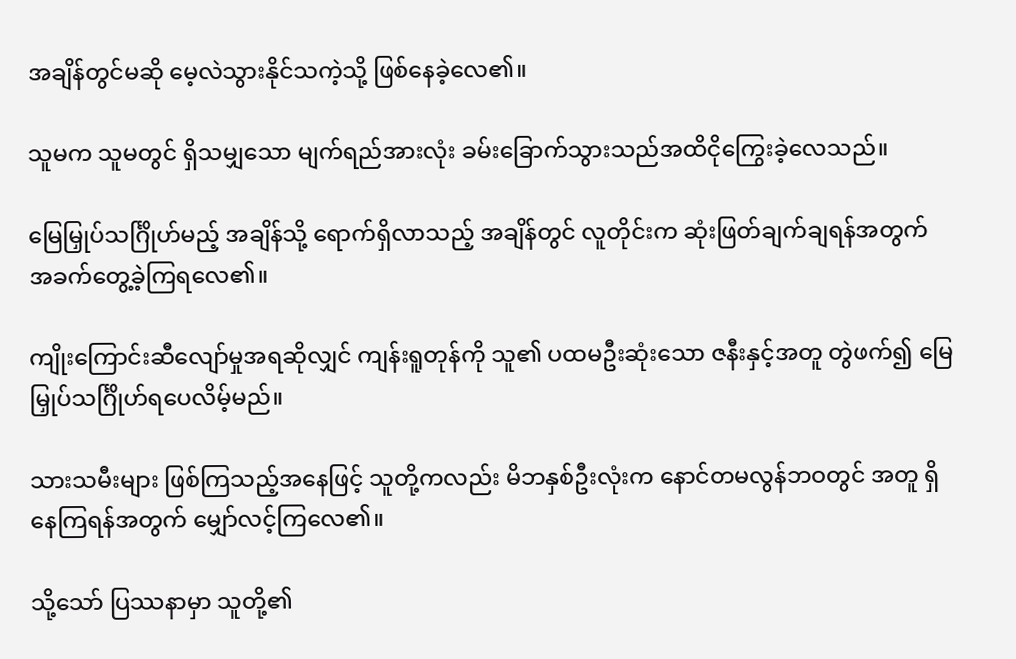အချိန်တွင်မဆို မေ့လဲသွားနိုင်သကဲ့သို့ ဖြစ်နေခဲ့လေ၏။

သူမက သူမတွင် ရှိသမျှသော မျက်ရည်အားလုံး ခမ်းခြောက်သွားသည်အထိငိုကြွေးခဲ့လေသည်။

မြေမြှုပ်သင်္ဂြိုဟ်မည့် အချိန်သို့ ရောက်ရှိလာသည့် အချိန်တွင် လူတိုင်းက ဆုံးဖြတ်ချက်ချရန်အတွက် အခက်တွေ့ခဲ့ကြရလေ၏။

ကျိုးကြောင်းဆီလျော်မှုအရဆိုလျှင် ကျန်းရူတုန်ကို သူ၏ ပထမဦးဆုံးသော ဇနီးနှင့်အတူ တွဲဖက်၍ မြေမြှုပ်သင်္ဂြိုဟ်ရပေလိမ့်မည်။

သားသမီးများ ဖြစ်ကြသည့်အနေဖြင့် သူတို့ကလည်း မိဘနှစ်ဦးလုံးက နောင်တမလွန်ဘဝတွင် အတူ ရှိနေကြရန်အတွက် မျှော်လင့်ကြလေ၏။

သို့သော် ပြဿနာမှာ သူတို့၏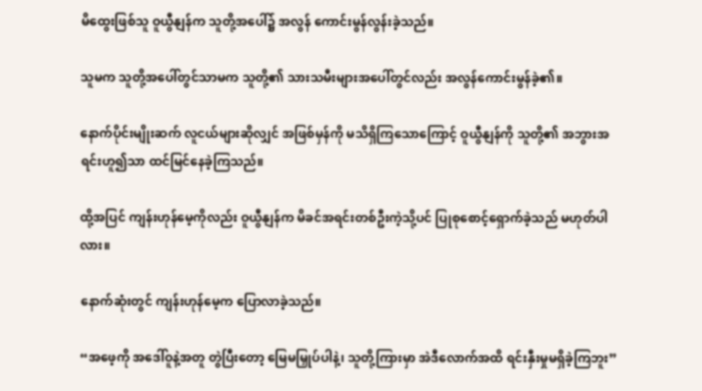မိထွေးဖြစ်သူ ဝူယွီနျန်က သူတို့အပေါ်၌ အလွန် ကောင်းမွန်လွန်းခဲ့သည်။

သူမက သူတို့အပေါ်တွင်သာမက သူတို့၏ သားသမီးများအပေါ်တွင်လည်း အလွန်ကောင်းမွန်ခဲ့၏။

နောက်ပိုင်းမျိုးဆက် လူငယ်များဆိုလျှင် အဖြစ်မှန်ကို မသိရှိကြသောကြောင့် ဝူယွီနျန်ကို သူတို့၏ အဘွားအရင်းဟူ၍သာ ထင်မြင်နေခဲ့ကြသည်။

ထို့အပြင် ကျန်းဟုန်မေ့ကိုလည်း ဝူယွီနျန်က မိခင်အရင်းတစ်ဦးကဲ့သို့ပင် ပြုစုစောင့်ရှောက်ခဲ့သည် မဟုတ်ပါလား။

နောက်ဆုံးတွင် ကျန်းဟုန်မေ့က ပြောလာခဲ့သည်။

“အဖေ့ကို အဒေါ်ဝူနဲ့အတူ တွဲပြီးတော့ မြေမမြှုပ်ပါနဲ့၊ သူတို့ကြားမှာ အဲဒီလောက်အထိ ရင်းနှီးမှုမရှိခဲ့ကြဘူး”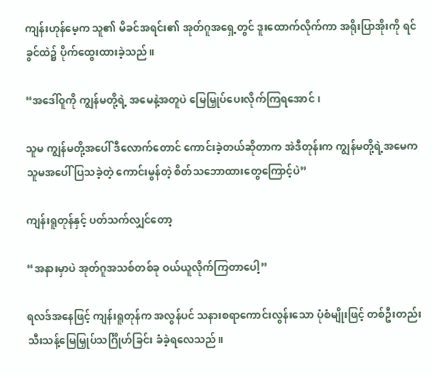ကျန်းဟုန်မေ့က သူ၏ မိခင်အရင်း၏ အုတ်ဂူအရှေ့တွင် ဒူးထောက်လိုက်ကာ အရိုးပြာအိုးကို ရင်ခွင်ထဲ၌ ပိုက်ထွေးထားခဲ့သည်။

“အဒေါ်ဝူကို ကျွန်မတို့ရဲ့ အမေနဲ့အတူပဲ မြေမြှုပ်ပေးလိုက်ကြရအောင်၊

သူမ ကျွန်မတို့အပေါ် ဒီလောက်တောင် ကောင်းခဲ့တယ်ဆိုတာက အဲဒီတုန်းက ကျွန်မတို့ရဲ့အမေက သူမအပေါ် ပြသခဲ့တဲ့ ကောင်းမွန်တဲ့ စိတ်သဘောထားတွေကြောင့်ပဲ”

ကျန်းရူတုန်နှင့် ပတ်သက်လျှင်တော့

“အနားမှာပဲ အုတ်ဂူအသစ်တစ်ခု ဝယ်ယူလိုက်ကြတာပေါ့”

ရလဒ်အနေဖြင့် ကျန်းရူတုန်က အလွန်ပင် သနားစရာကောင်းလွန်းသော ပုံစံမျိုးဖြင့် တစ်ဦးတည်း သီးသန့်မြေမြှုပ်သင်္ဂြိုဟ်ခြင်း ခံခဲ့ရလေသည်။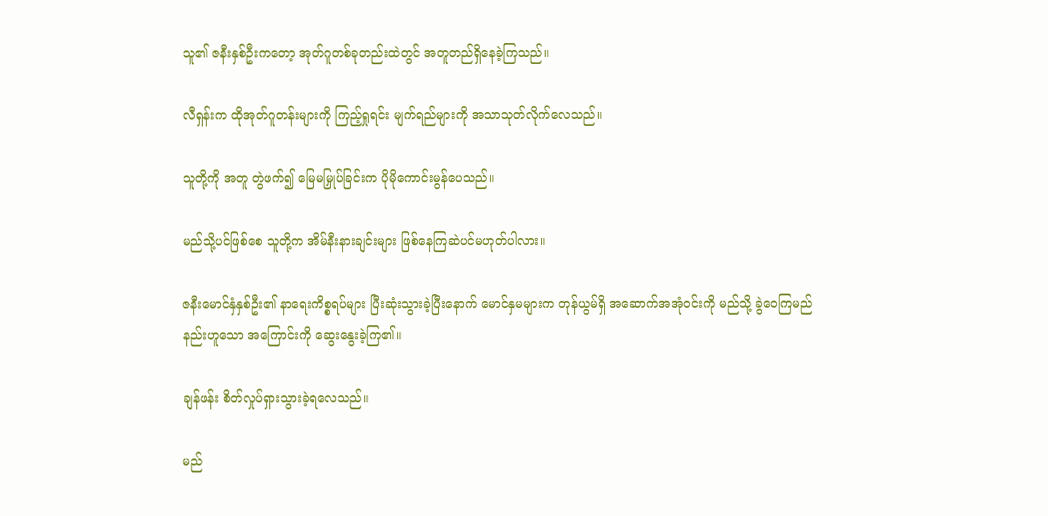သူ၏ ဇနီးနှစ်ဦးကတော့ အုတ်ဂူတစ်ခုတည်းထဲတွင် အတူတည်ရှိနေခဲ့ကြသည်။

လီရှန်းက ထိုအုတ်ဂူတန်းများကို ကြည့်ရှုရင်း မျက်ရည်များကို အသာသုတ်လိုက်လေသည်။

သူတို့ကို အတူ တွဲဖက်၍ မြေမမြှုပ်ခြင်းက ပိုမိုကောင်းမွန်ပေသည်။

မည်သို့ပင်ဖြစ်စေ သူတို့က အိမ်နီးနားချင်းများ ဖြစ်နေကြဆဲပင်မဟုတ်ပါလား။

ဇနီးမောင်နှံနှစ်ဦး၏ နာရေးကိစ္စရပ်များ ပြီးဆုံးသွားခဲ့ပြီးနောက် မောင်နှမများက တုန်ယွမ်ရှိ အဆောက်အအုံဝင်းကို မည်သို့ ခွဲဝေကြမည်နည်းဟူသော အကြောင်းကို ဆွေးနွေးခဲ့ကြ၏။

ချန်ဖန်း စိတ်လှုပ်ရှားသွားခဲ့ရလေသည်။

မည်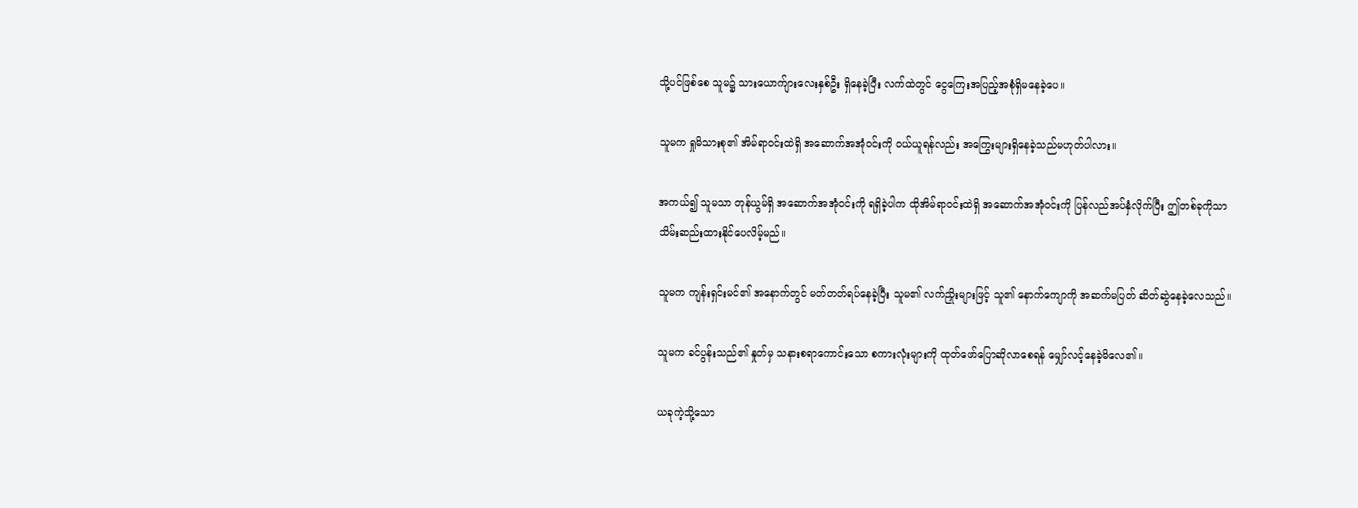သို့ပင်ဖြစ်စေ သူမ၌ သားယောက်ျားလေးနှစ်ဦး ရှိနေခဲ့ပြီး လက်ထဲတွင် ငွေကြေးအပြည့်အစုံရှိမနေခဲ့ပေ။

သူမက ရှုမိသားစု၏ အိမ်ရာဝင်းထဲရှိ အဆောက်အအုံဝင်းကို ဝယ်ယူရန်လည်း အကြွေးများရှိနေခဲ့သည်မဟုတ်ပါလား။

အကယ်၍ သူမသာ တုန်ယွမ်ရှိ အဆောက်အအုံဝင်းကို ရရှိခဲ့ပါက ထိုအိမ်ရာဝင်းထဲရှိ အဆောက်အအုံဝင်းကို ပြန်လည်အပ်နှံလိုက်ပြီး ဤတစ်ခုကိုသာ သိမ်းဆည်းထားနိုင်ပေလိမ့်မည်။

သူမက ကျန်းရှင်းမင်၏ အနောက်တွင် မတ်တတ်ရပ်နေခဲ့ပြီး သူမ၏ လက်ညှိုးများဖြင့် သူ၏ နောက်ကျောကို အဆက်မပြတ် ဆိတ်ဆွဲနေခဲ့လေသည်။

သူမက ခင်ပွန်းသည်၏ နှုတ်မှ သနားစရာကောင်းသော စကားလုံးများကို ထုတ်ဖော်ပြောဆိုလာစေရန် မျှော်လင့်နေခဲ့မိလေ၏။

ယခုကဲ့သို့သော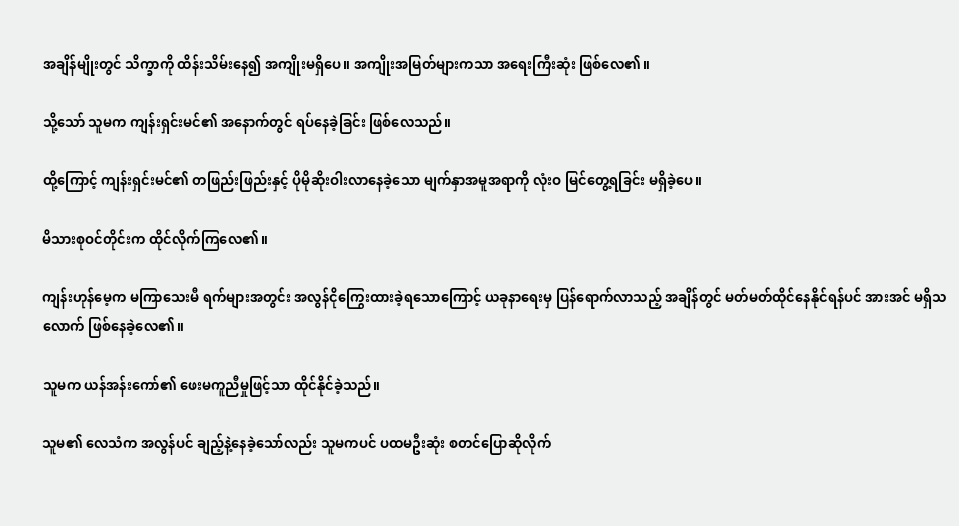အချိန်မျိုးတွင် သိက္ခာကို ထိန်းသိမ်းနေ၍ အကျိုးမရှိပေ။ အကျိုးအမြတ်များကသာ အရေးကြီးဆုံး ဖြစ်လေ၏။

သို့သော် သူမက ကျန်းရှင်းမင်၏ အနောက်တွင် ရပ်နေခဲ့ခြင်း ဖြစ်လေသည်။

ထို့ကြောင့် ကျန်းရှင်းမင်၏ တဖြည်းဖြည်းနှင့် ပိုမိုဆိုးဝါးလာနေခဲ့သော မျက်နှာအမူအရာကို လုံးဝ မြင်တွေ့ရခြင်း မရှိခဲ့ပေ။

မိသားစုဝင်တိုင်းက ထိုင်လိုက်ကြလေ၏။

ကျန်းဟုန်မေ့က မကြာသေးမီ ရက်များအတွင်း အလွန်ငိုကြွေးထားခဲ့ရသောကြောင့် ယခုနာရေးမှ ပြန်ရောက်လာသည့် အချိန်တွင် မတ်မတ်ထိုင်နေနိုင်ရန်ပင် အားအင် မရှိသလောက် ဖြစ်နေခဲ့လေ၏။

သူမက ယန်အန်းကော်၏ ဖေးမကူညီမှုဖြင့်သာ ထိုင်နိုင်ခဲ့သည်။

သူမ၏ လေသံက အလွန်ပင် ချည့်နဲ့နေခဲ့သော်လည်း သူမကပင် ပထမဦးဆုံး စတင်ပြောဆိုလိုက်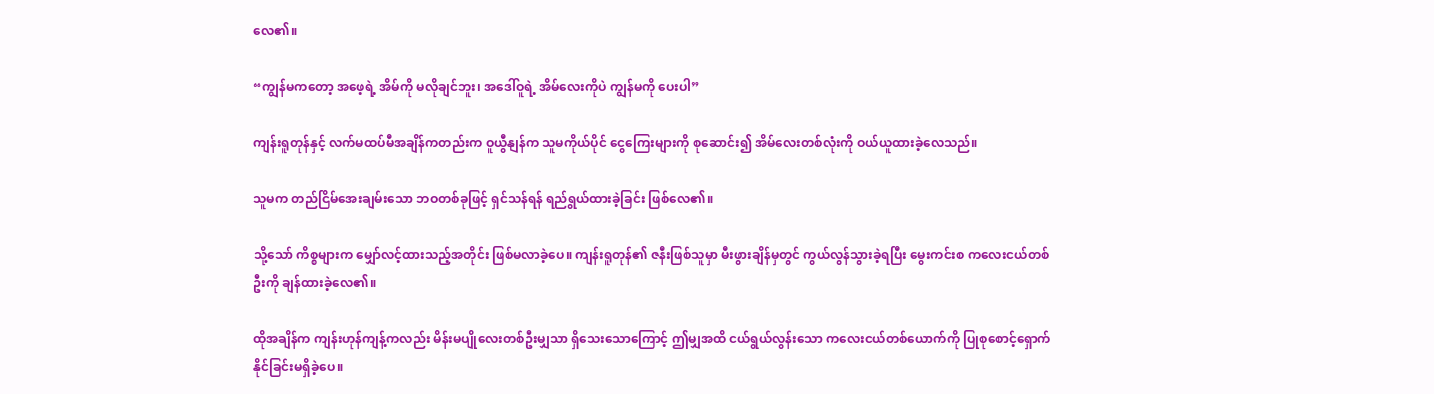လေ၏။

“ကျွန်မကတော့ အဖေ့ရဲ့ အိမ်ကို မလိုချင်ဘူး၊ အဒေါ်ဝူရဲ့ အိမ်လေးကိုပဲ ကျွန်မကို ပေးပါ”

ကျန်းရူတုန်နှင့် လက်မထပ်မီအချိန်ကတည်းက ဝူယွီနျန်က သူမကိုယ်ပိုင် ငွေကြေးများကို စုဆောင်း၍ အိမ်လေးတစ်လုံးကို ဝယ်ယူထားခဲ့လေသည်။

သူမက တည်ငြိမ်အေးချမ်းသော ဘဝတစ်ခုဖြင့် ရှင်သန်ရန် ရည်ရွယ်ထားခဲ့ခြင်း ဖြစ်လေ၏။

သို့သော် ကိစ္စများက မျှော်လင့်ထားသည့်အတိုင်း ဖြစ်မလာခဲ့ပေ။ ကျန်းရူတုန်၏ ဇနီးဖြစ်သူမှာ မီးဖွားချိန်မှတွင် ကွယ်လွန်သွားခဲ့ရပြီး မွေးကင်းစ ကလေးငယ်တစ်ဦးကို ချန်ထားခဲ့လေ၏။

ထိုအချိန်က ကျန်းဟုန်ကျန့်ကလည်း မိန်းမပျိုလေးတစ်ဦးမျှသာ ရှိသေးသောကြောင့် ဤမျှအထိ ငယ်ရွယ်လွန်းသော ကလေးငယ်တစ်ယောက်ကို ပြုစုစောင့်ရှောက်နိုင်ခြင်းမရှိခဲ့ပေ။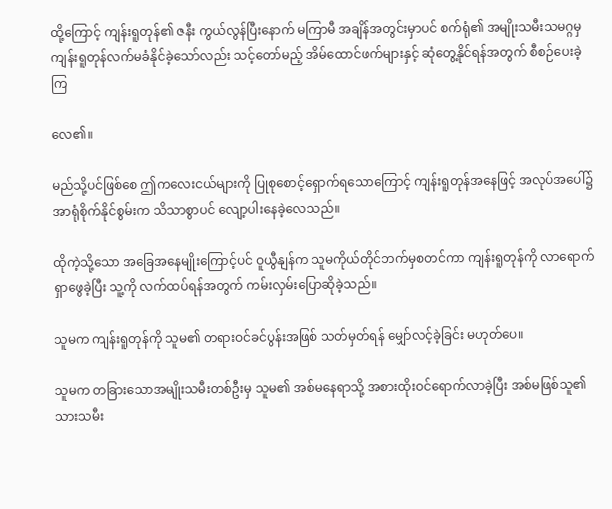ထို့ကြောင့် ကျန်းရူတုန်၏ ဇနီး ကွယ်လွန်ပြီးနောက် မကြာမီ အချိန်အတွင်းမှာပင် စက်ရုံ၏ အမျိုးသမီးသမဂ္ဂမှ ကျန်းရူတုန်လက်မခံနိုင်ခဲ့သော်လည်း သင့်တော်မည့် အိမ်ထောင်ဖက်များနှင့် ဆုံတွေ့နိုင်ရန်အတွက် စီစဉ်ပေးခဲ့ကြ

လေ၏။

မည်သို့ပင်ဖြစ်စေ ဤကလေးငယ်များကို ပြုစုစောင့်ရှောက်ရသောကြောင့် ကျန်းရူတုန်အနေဖြင့် အလုပ်အပေါ်၌ အာရုံစိုက်နိုင်စွမ်းက သိသာစွာပင် လျော့ပါးနေခဲ့လေသည်။

ထိုကဲ့သို့သော အခြေအနေမျိုးကြောင့်ပင် ဝူယွီနျန်က သူမကိုယ်တိုင်ဘက်မှစတင်ကာ ကျန်းရူတုန်ကို လာရောက်ရှာဖွေခဲ့ပြီး သူ့ကို လက်ထပ်ရန်အတွက် ကမ်းလှမ်းပြောဆိုခဲ့သည်။

သူမက ကျန်းရူတုန်ကို သူမ၏ တရားဝင်ခင်ပွန်းအဖြစ် သတ်မှတ်ရန် မျှော်လင့်ခဲ့ခြင်း မဟုတ်ပေ။

သူမက တခြားသောအမျိုးသမီးတစ်ဦးမှ သူမ၏ အစ်မနေရာသို့ အစားထိုးဝင်ရောက်လာခဲ့ပြီး အစ်မဖြစ်သူ၏ သားသမီး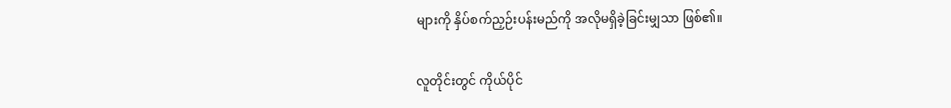များကို နှိပ်စက်ညှဉ်းပန်းမည်ကို အလိုမရှိခဲ့ခြင်းမျှသာ ဖြစ်၏။

လူတိုင်းတွင် ကိုယ်ပိုင်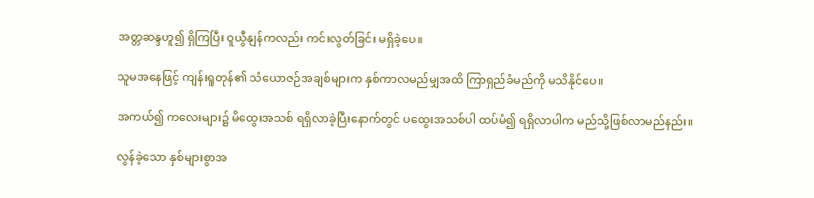အတ္တဆန္ဒဟူ၍ ရှိကြပြီး ဝူယွီနျန်ကလည်း ကင်းလွတ်ခြင်း မရှိခဲ့ပေ။

သူမအနေဖြင့် ကျန်းရူတုန်၏ သံယောဇဉ်အချစ်များက နှစ်ကာလမည်မျှအထိ ကြာရှည်ခံမည်ကို မသိနိုင်ပေ။

အကယ်၍ ကလေးများ၌ မိထွေးအသစ် ရရှိလာခဲ့ပြီးနောက်တွင် ပထွေးအသစ်ပါ ထပ်မံ၍ ရရှိလာပါက မည်သို့ဖြစ်လာမည်နည်း။

လွန်ခဲ့သော နှစ်များစွာအ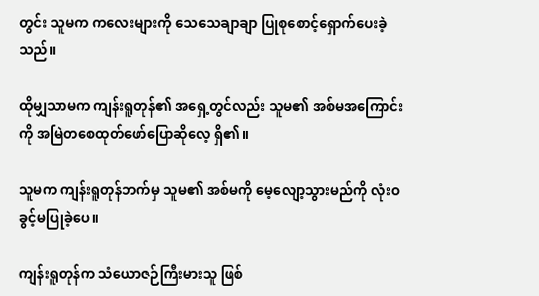တွင်း သူမက ကလေးများကို သေသေချာချာ ပြုစုစောင့်ရှောက်ပေးခဲ့သည်။

ထိုမျှသာမက ကျန်းရူတုန်၏ အရှေ့တွင်လည်း သူမ၏ အစ်မအကြောင်းကို အမြဲတစေထုတ်ဖော်ပြောဆိုလေ့ ရှိ၏။

သူမက ကျန်းရူတုန်ဘက်မှ သူမ၏ အစ်မကို မေ့လျော့သွားမည်ကို လုံးဝ ခွင့်မပြုခဲ့ပေ။

ကျန်းရူတုန်က သံယောဇဉ်ကြီးမားသူ ဖြစ်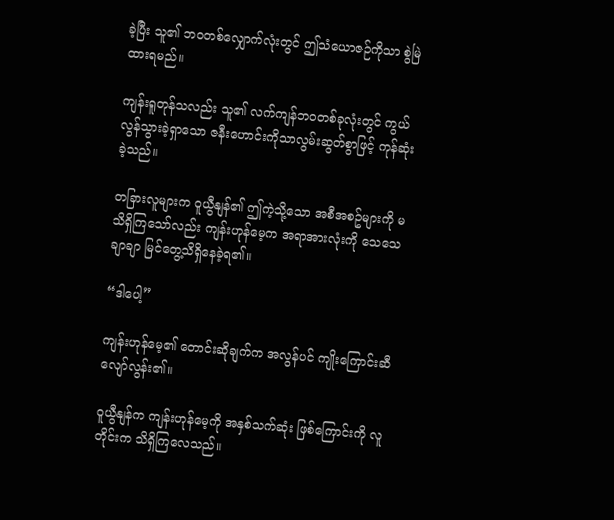ခဲ့ပြီး သူ၏ ဘဝတစ်လျှောက်လုံးတွင် ဤသံယောဇဉ်ကိုသာ စွဲမြဲထားရမည်။

ကျန်းရူတုန်သလည်း သူ၏ လက်ကျန်ဘဝတစ်ခုလုံးတွင် ကွယ်လွန်သွားခဲ့ရှာသော ဇနီးဟောင်းကိုသာလွမ်းဆွတ်စွာဖြင့် ကုန်ဆုံးခဲ့သည်။

တခြားလူများက ဝူယွီနျန်၏ ဤကဲ့သို့သော အစီအစဥ်များကို မသိရှိကြသော်လည်း ကျန်းဟုန်မေ့က အရာအားလုံးကို သေသေချာချာ မြင်တွေ့သိရှိနေခဲ့ရ၏။

“ဒါပေါ့”

ကျန်းဟုန်မေ့၏ တောင်းဆိုချက်က အလွန်ပင် ကျိုးကြောင်းဆီလျော်လွန်း၏။

ဝူယွီနျန်က ကျန်းဟုန်မေ့ကို အနှစ်သက်ဆုံး ဖြစ်ကြောင်းကို လူတိုင်းက သိရှိကြလေသည်။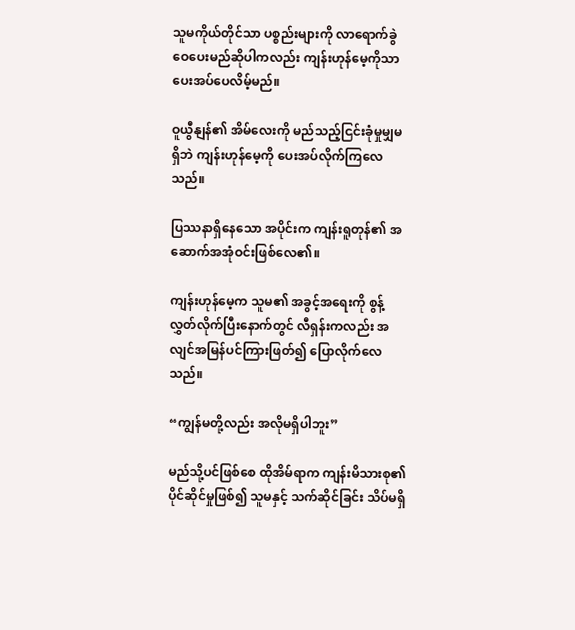သူမကိုယ်တိုင်သာ ပစ္စည်းများကို လာရောက်ခွဲဝေပေးမည်ဆိုပါကလည်း ကျန်းဟုန်မေ့ကိုသာ ပေးအပ်ပေလိမ့်မည်။

ဝူယွီနျန်၏ အိမ်လေးကို မည်သည့်ငြင်းခုံမှုမျှမရှိဘဲ ကျန်းဟုန်မေ့ကို ပေးအပ်လိုက်ကြလေသည်။

ပြဿနာရှိနေသော အပိုင်းက ကျန်းရူတုန်၏ အဆောက်အအုံဝင်းဖြစ်လေ၏။

ကျန်းဟုန်မေ့က သူမ၏ အခွင့်အရေးကို စွန့်လွှတ်လိုက်ပြီးနောက်တွင် လီရှန်းကလည်း အလျင်အမြန်ပင်ကြားဖြတ်၍ ပြောလိုက်လေသည်။

“ကျွန်မတို့လည်း အလိုမရှိပါဘူး”

မည်သို့ပင်ဖြစ်စေ ထိုအိမ်ရာက ကျန်းမိသားစု၏ ပိုင်ဆိုင်မှုဖြစ်၍ သူမနှင့် သက်ဆိုင်ခြင်း သိပ်မရှိ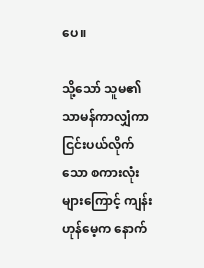ပေ။

သို့သော် သူမ၏ သာမန်ကာလျှံကာ ငြင်းပယ်လိုက်သော စကားလုံးများကြောင့် ကျန်းဟုန်မေ့က နောက်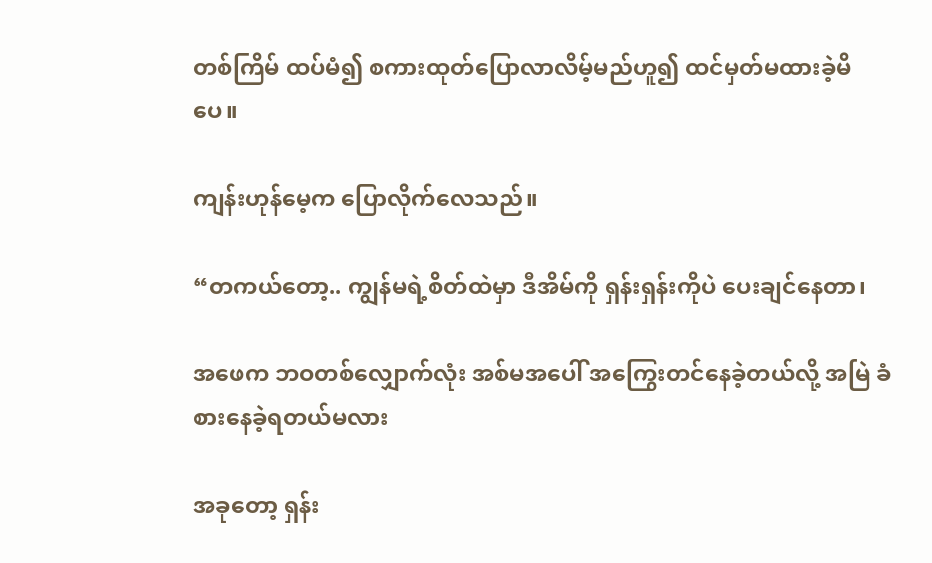တစ်ကြိမ် ထပ်မံ၍ စကားထုတ်ပြောလာလိမ့်မည်ဟူ၍ ထင်မှတ်မထားခဲ့မိပေ။

ကျန်းဟုန်မေ့က ပြောလိုက်လေသည်။

“တကယ်တော့.. ကျွန်မရဲ့စိတ်ထဲမှာ ဒီအိမ်ကို ရှန်းရှန်းကိုပဲ ပေးချင်နေတာ၊

အဖေက ဘဝတစ်လျှောက်လုံး အစ်မအပေါ် အကြွေးတင်နေခဲ့တယ်လို့ အမြဲ ခံစားနေခဲ့ရတယ်မလား

အခုတော့ ရှန်း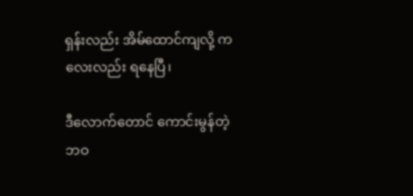ရှန်းလည်း အိမ်ထောင်ကျလို့ ကလေးလည်း ရနေပြီ၊

ဒီလောက်တောင် ကောင်းမွန်တဲ့ ဘဝ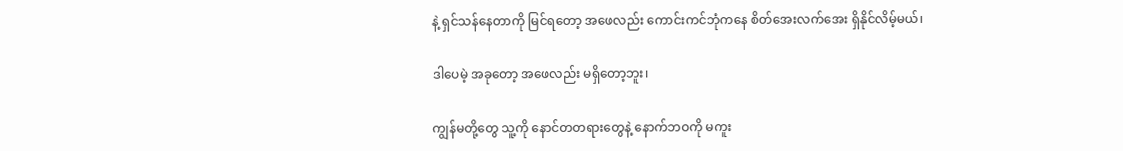နဲ့ ရှင်သန်နေတာကို မြင်ရတော့ အဖေလည်း ကောင်းကင်ဘုံကနေ စိတ်အေးလက်အေး ရှိနိုင်လိမ့်မယ်၊

ဒါပေမဲ့ အခုတော့ အဖေလည်း မရှိတော့ဘူး၊

ကျွန်မတို့တွေ သူ့ကို နောင်တတရားတွေနဲ့ နောက်ဘဝကို မကူး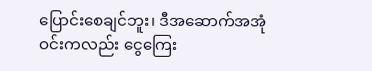ပြောင်းစေချင်ဘူး၊ ဒီအဆောက်အအုံဝင်းကလည်း ငွေကြေး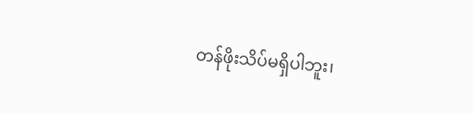တန်ဖိုးသိပ်မရှိပါဘူး၊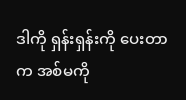ဒါကို ရှန်းရှန်းကို ပေးတာက အစ်မကို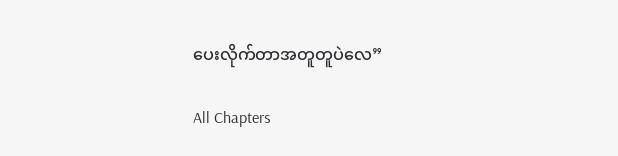ပေးလိုက်တာအတူတူပဲလေ”

All Chapters